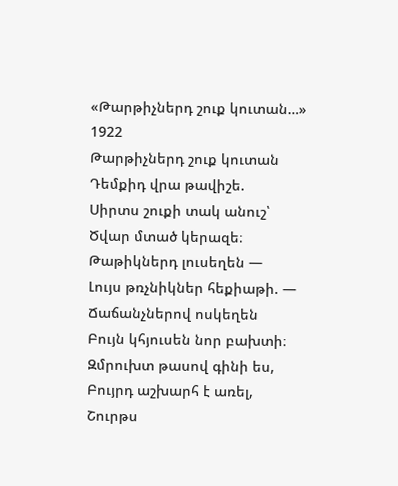«Թարթիչներդ շուք կուտան…»
1922
Թարթիչներդ շուք կուտան
Դեմքիդ վրա թավիշե.
Սիրտս շուքի տակ անուշ՝
Ծվար մտած կերազե։
Թաթիկներդ լուսեղեն —
Լույս թռչնիկներ հեքիաթի. —
Ճաճանչներով ոսկեղեն
Բույն կհյուսեն նոր բախտի։
Զմրուխտ թասով գինի ես,
Բույրդ աշխարհ է առել,
Շուրթս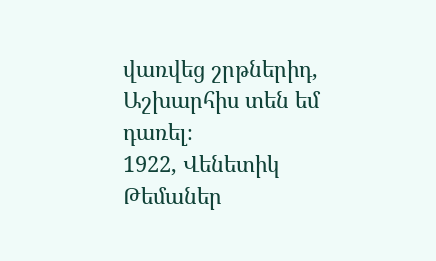վառվեց շրթներիդ,
Աշխարհիս տեն եմ դառել։
1922, Վենետիկ
Թեմաներ